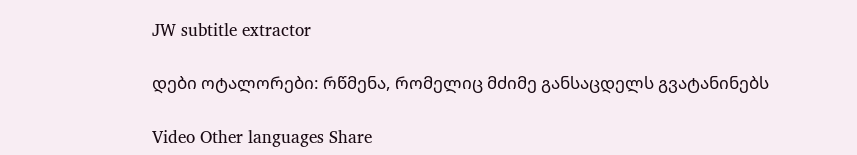JW subtitle extractor

დები ოტალორები: რწმენა, რომელიც მძიმე განსაცდელს გვატანინებს

Video Other languages Share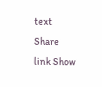text Share link Show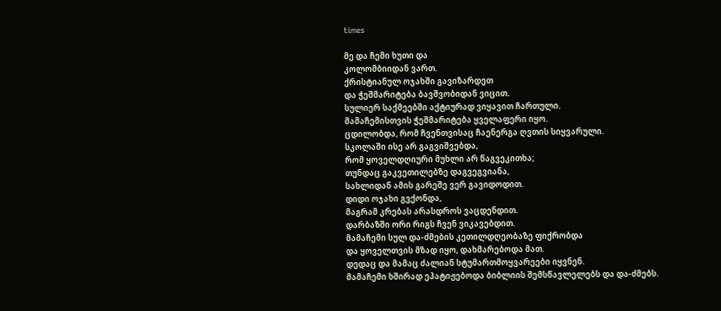times

მე და ჩემი ხუთი და
კოლომბიიდან ვართ.
ქრისტიანულ ოჯახში გავიზარდეთ
და ჭეშმარიტება ბავშვობიდან ვიცით.
სულიერ საქმეებში აქტიურად ვიყავით ჩართული.
მამაჩემისთვის ჭეშმარიტება ყველაფერი იყო.
ცდილობდა, რომ ჩვენთვისაც ჩაენერგა ღვთის სიყვარული.
სკოლაში ისე არ გაგვიშვებდა,
რომ ყოველდღიური მუხლი არ წაგვეკითხა;
თუნდაც გაკვეთილებზე დაგვეგვიანა,
სახლიდან ამის გარეშე ვერ გავიდოდით.
დიდი ოჯახი გვქონდა,
მაგრამ კრებას არასდროს ვაცდენდით.
დარბაზში ორი რიგს ჩვენ ვიკავებდით.
მამაჩემი სულ და-ძმების კეთილდღეობაზე ფიქრობდა
და ყოველთვის მზად იყო, დახმარებოდა მათ.
დედაც და მამაც ძალიან სტუმართმოყვარეები იყვნენ.
მამაჩემი ხშირად ეპატიჟებოდა ბიბლიის შემსწავლელებს და და-ძმებს.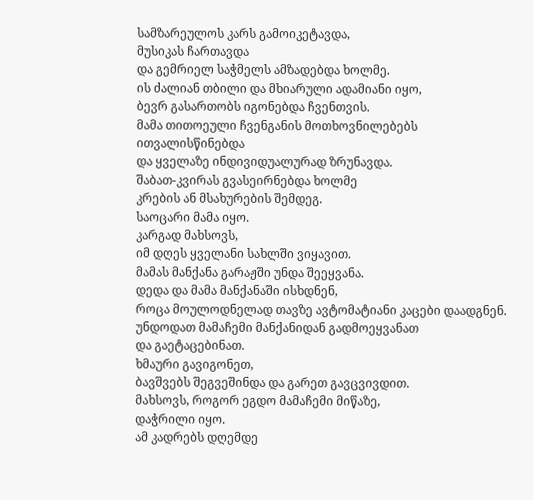სამზარეულოს კარს გამოიკეტავდა,
მუსიკას ჩართავდა
და გემრიელ საჭმელს ამზადებდა ხოლმე.
ის ძალიან თბილი და მხიარული ადამიანი იყო,
ბევრ გასართობს იგონებდა ჩვენთვის.
მამა თითოეული ჩვენგანის მოთხოვნილებებს ითვალისწინებდა
და ყველაზე ინდივიდუალურად ზრუნავდა.
შაბათ-კვირას გვასეირნებდა ხოლმე
კრების ან მსახურების შემდეგ.
საოცარი მამა იყო.
კარგად მახსოვს,
იმ დღეს ყველანი სახლში ვიყავით.
მამას მანქანა გარაჟში უნდა შეეყვანა.
დედა და მამა მანქანაში ისხდნენ,
როცა მოულოდნელად თავზე ავტომატიანი კაცები დაადგნენ.
უნდოდათ მამაჩემი მანქანიდან გადმოეყვანათ
და გაეტაცებინათ.
ხმაური გავიგონეთ,
ბავშვებს შეგვეშინდა და გარეთ გავცვივდით.
მახსოვს, როგორ ეგდო მამაჩემი მიწაზე,
დაჭრილი იყო.
ამ კადრებს დღემდე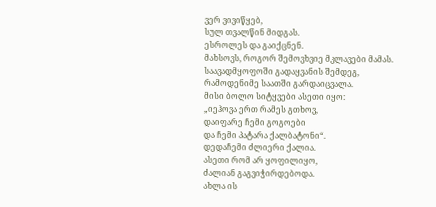ვერ ვივიწყებ,
სულ თვალწინ მიდგას.
ესროლეს და გაიქცნენ.
მახსოვს, როგორ შემოვხვიე მკლავები მამას.
საავადმყოფოში გადაყვანის შემდეგ,
რამოდენიმე საათში გარდაიცვალა.
მისი ბოლო სიტყვები ასეთი იყო:
„იეჰოვა ერთ რამეს გთხოვ,
დაიფარე ჩემი გოგოები
და ჩემი პატარა ქალბატონი“.
დედაჩემი ძლიერი ქალია.
ასეთი რომ არ ყოფილიყო,
ძალიან გაგვიჭირდებოდა.
ახლა ის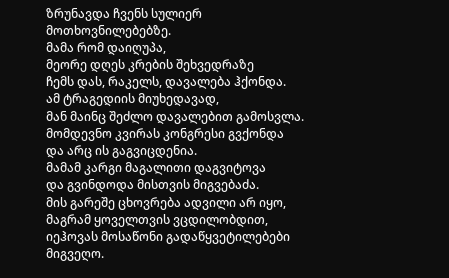ზრუნავდა ჩვენს სულიერ მოთხოვნილებებზე.
მამა რომ დაიღუპა,
მეორე დღეს კრების შეხვედრაზე
ჩემს დას, რაკელს, დავალება ჰქონდა.
ამ ტრაგედიის მიუხედავად,
მან მაინც შეძლო დავალებით გამოსვლა.
მომდევნო კვირას კონგრესი გვქონდა
და არც ის გაგვიცდენია.
მამამ კარგი მაგალითი დაგვიტოვა
და გვინდოდა მისთვის მიგვებაძა.
მის გარეშე ცხოვრება ადვილი არ იყო,
მაგრამ ყოველთვის ვცდილობდით,
იეჰოვას მოსაწონი გადაწყვეტილებები მიგვეღო.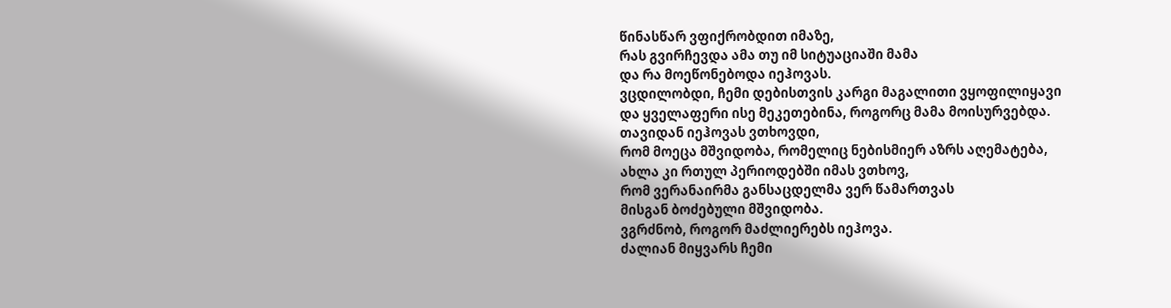წინასწარ ვფიქრობდით იმაზე,
რას გვირჩევდა ამა თუ იმ სიტუაციაში მამა
და რა მოეწონებოდა იეჰოვას.
ვცდილობდი, ჩემი დებისთვის კარგი მაგალითი ვყოფილიყავი
და ყველაფერი ისე მეკეთებინა, როგორც მამა მოისურვებდა.
თავიდან იეჰოვას ვთხოვდი,
რომ მოეცა მშვიდობა, რომელიც ნებისმიერ აზრს აღემატება,
ახლა კი რთულ პერიოდებში იმას ვთხოვ,
რომ ვერანაირმა განსაცდელმა ვერ წამართვას
მისგან ბოძებული მშვიდობა.
ვგრძნობ, როგორ მაძლიერებს იეჰოვა.
ძალიან მიყვარს ჩემი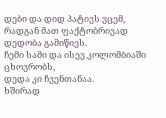დები და დიდ პატივს ვცემ,
რადგან მათ ფაქტობრივად დედობა გამიწიეს.
ჩემი სამი და ისევ კოლომბიაში ცხოვრობს,
დედა კი ჩვენთანაა.
ხშირად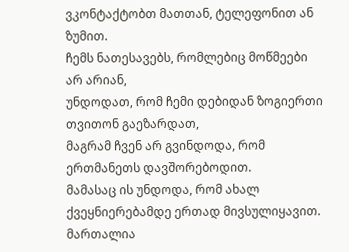ვკონტაქტობთ მათთან, ტელეფონით ან ზუმით.
ჩემს ნათესავებს, რომლებიც მოწმეები არ არიან,
უნდოდათ, რომ ჩემი დებიდან ზოგიერთი თვითონ გაეზარდათ,
მაგრამ ჩვენ არ გვინდოდა, რომ ერთმანეთს დავშორებოდით.
მამასაც ის უნდოდა, რომ ახალ ქვეყნიერებამდე ერთად მივსულიყავით.
მართალია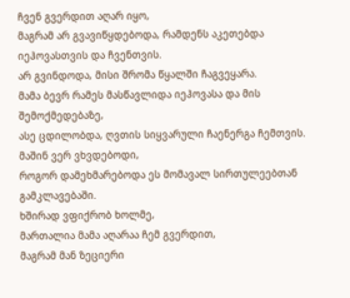ჩვენ გვერდით აღარ იყო,
მაგრამ არ გვავიწყდებოდა, რამდენს აკეთებდა იეჰოვასთვის და ჩვენთვის.
არ გვინდოდა, მისი შრომა წყალში ჩაგვეყარა.
მამა ბევრ რამეს მასწავლიდა იეჰოვასა და მის შემოქმედებაზე,
ასე ცდილობდა, ღვთის სიყვარული ჩაენერგა ჩემთვის.
მაშინ ვერ ვხვდებოდი,
როგორ დამეხმარებოდა ეს მომავალ სირთულეებთან გამკლავებაში.
ხშირად ვფიქრობ ხოლმე,
მართალია მამა აღარაა ჩემ გვერდით,
მაგრამ მან ზეციერი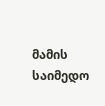მამის საიმედო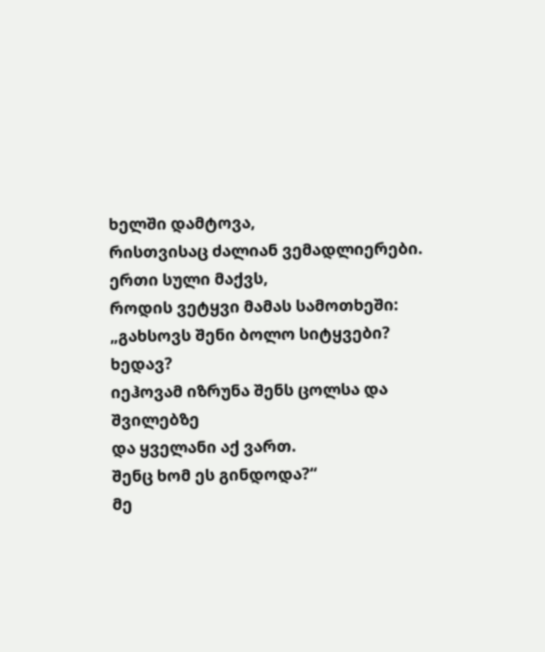ხელში დამტოვა,
რისთვისაც ძალიან ვემადლიერები.
ერთი სული მაქვს,
როდის ვეტყვი მამას სამოთხეში:
„გახსოვს შენი ბოლო სიტყვები?
ხედავ?
იეჰოვამ იზრუნა შენს ცოლსა და შვილებზე
და ყველანი აქ ვართ.
შენც ხომ ეს გინდოდა?“
მე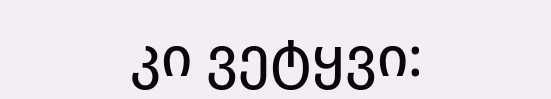კი ვეტყვი: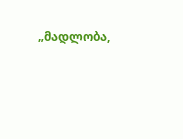„მადლობა,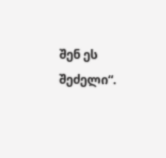შენ ეს შეძელი“.